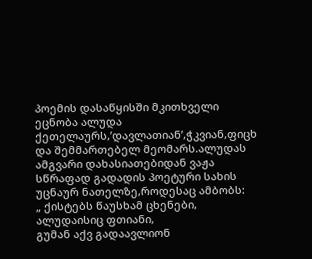პოემის დასაწყისში მკითხველი ეცნობა ალუდა ქეთელაურს,’დავლათიან’,ჭკვიან,ფიცხ და შემმართებელ მეომარს.ალუდას ამგვარი დახასიათებიდან ვაჟა სწრაფად გადადის პოეტური სახის უცნაურ ნათელზე,როდესაც ამბობს:
„ ქისტებს წაუსხამ ცხენები, ალუდაისიც ფთიანი,
გუმან აქვ გადაავლიონ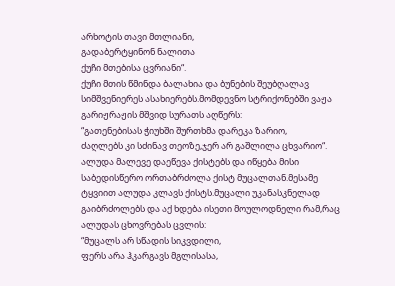არხოტის თავი მთლიანი,
გადაბერტყინონ ნალითა
ქუჩი მთებისა ცვრიანი“.
ქუჩი მთის წმინდა ბალახია და ბუნების შეუბღალავ სიმშვენიერეს ასახიერებს.მომდევნო სტრიქონებში ვაჟა გარიჟრაჟის მშვიდ სურათს აღწერს:
“გათენებისას ჭიუხში შურთხმა დარეკა ზარიო,
ძაღლებს კი სძინავ თეოზე,ჯერ არ გაშლილა ცხვარიო“.
ალუდა მალევე დაეწევა ქისტებს და იწყება მისი საბედისწერო ორთაბრძოლა ქისტ მუცალთან.მესამე ტყვიით ალუდა კლავს ქისტს.მუცალი უკანასკნელად გაიბრძოლებს და აქ ხდება ისეთი მოულოდნელი რამ,რაც ალუდას ცხოვრებას ცვლის:
“მუცალს არ სწადის სიკვდილი,
ფერს არა ჰკარგავს მგლისასა,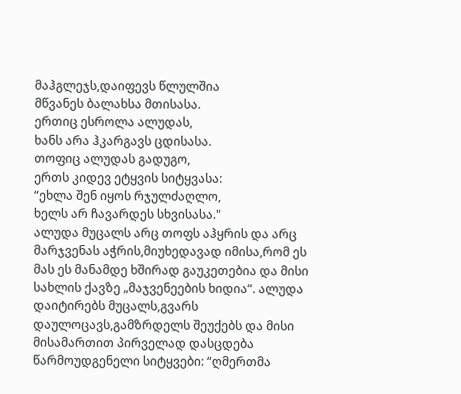მაჰგლეჯს,დაიფევს წლულშია
მწვანეს ბალახსა მთისასა.
ერთიც ესროლა ალუდას,
ხანს არა ჰკარგავს ცდისასა.
თოფიც ალუდას გადუგო,
ერთს კიდევ ეტყვის სიტყვასა:
“ეხლა შენ იყოს რჯულძაღლო,
ხელს არ ჩავარდეს სხვისასა."
ალუდა მუცალს არც თოფს აჰყრის და არც მარჯვენას აჭრის,მიუხედავად იმისა,რომ ეს მას ეს მანამდე ხშირად გაუკეთებია და მისი სახლის ქავზე „მაჯვენეების ხიდია“. ალუდა დაიტირებს მუცალს,გვარს დაულოცავს,გამზრდელს შეუქებს და მისი მისამართით პირველად დასცდება წარმოუდგენელი სიტყვები: “ღმერთმა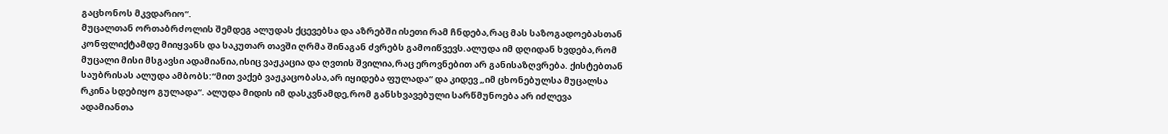გაცხონოს მკვდარიო“.
მუცალთან ორთაბრძოლის შემდეგ ალუდას ქცევებსა და აზრებში ისეთი რამ ჩნდება,რაც მას საზოგადოებასთან კონფლიქტამდე მიიყვანს და საკუთარ თავში ღრმა შინაგან ძვრებს გამოიწვევს.ალუდა იმ დღიდან ხვდება,რომ მუცალი მისი მსგავსი ადამიანია,ისიც ვაჟკაცია და ღვთის შვილია,რაც ეროვნებით არ განისაზღვრება. ქისტებთან საუბრისას ალუდა ამბობს:“მით ვაქებ ვაჟკაცობასა,არ იყიდება ფულადა“ და კიდევ „იმ ცხონებულსა მუცალსა რკინა სდებიყო გულადა“. ალუდა მიდის იმ დასკვნამდე,რომ განსხვავებული სარწმუნოება არ იძლევა ადამიანთა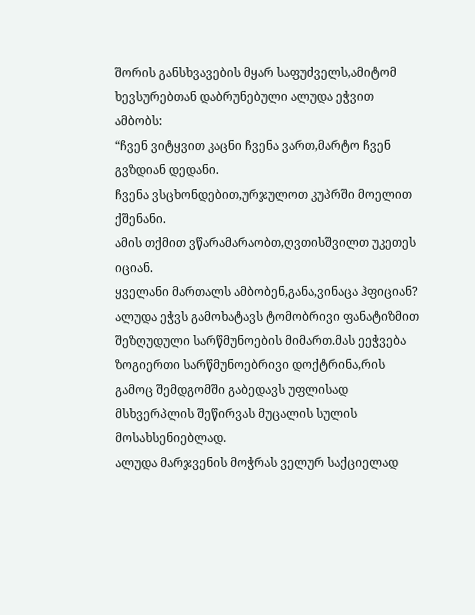შორის განსხვავების მყარ საფუძველს,ამიტომ ხევსურებთან დაბრუნებული ალუდა ეჭვით ამბობს:
“ჩვენ ვიტყვით კაცნი ჩვენა ვართ,მარტო ჩვენ გვზდიან დედანი.
ჩვენა ვსცხონდებით,ურჯულოთ კუპრში მოელით ქშენანი.
ამის თქმით ვწარამარაობთ,ღვთისშვილთ უკეთეს იციან.
ყველანი მართალს ამბობენ,განა,ვინაცა ჰფიციან?
ალუდა ეჭვს გამოხატავს ტომობრივი ფანატიზმით შეზღუდული სარწმუნოების მიმართ.მას ეეჭვება ზოგიერთი სარწმუნოებრივი დოქტრინა,რის გამოც შემდგომში გაბედავს უფლისად მსხვერპლის შეწირვას მუცალის სულის მოსახსენიებლად.
ალუდა მარჯვენის მოჭრას ველურ საქციელად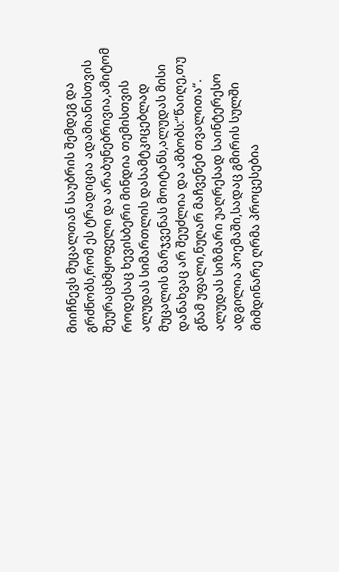მიიჩნევს მუცალთან საუბრის შემდეგ და გრძნობს,რომ ეს ტრადიცია ადამიანისთვის შეურაცხმყოფელი და არაბუნებრივია,ამიტომ როდესაც ხევისბერი მინდია თემისთვის ალუდას სიმართლის დასამტკიცებლად მუცალის მარჯვენას მოიტანს,ალუდას მისი დანახვაც არ შეუძლია და ამბობს:“წაიღე,თუ გწამ უფალი,ნუღარ მაჩვენებ თვალითა“.
ალუდას სიზმარი უაღრესად საინტერესო ადგილია პოემაში,სადაც გმირის სულში მიმდინარე ღრმა პროცესებია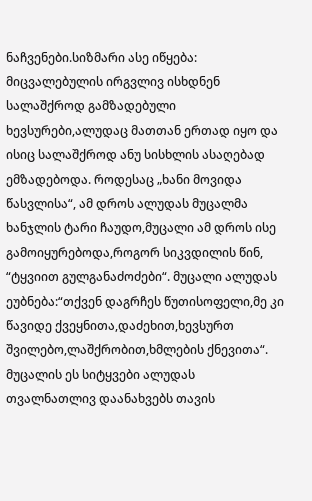ნაჩვენები.სიზმარი ასე იწყება: მიცვალებულის ირგვლივ ისხდნენ სალაშქროდ გამზადებული ხევსურები,ალუდაც მათთან ერთად იყო და ისიც სალაშქროდ ანუ სისხლის ასაღებად ემზადებოდა. როდესაც „ხანი მოვიდა წასვლისა“, ამ დროს ალუდას მუცალმა ხანჯლის ტარი ჩაუდო,მუცალი ამ დროს ისე გამოიყურებოდა,როგორ სიკვდილის წინ, “ტყვიით გულგანაძოძები“. მუცალი ალუდას ეუბნება:“თქვენ დაგრჩეს წუთისოფელი,მე კი წავიდე ქვეყნითა,დაძეხით,ხევსურთ შვილებო,ლაშქრობით,ხმლების ქნევითა“. მუცალის ეს სიტყვები ალუდას თვალნათლივ დაანახვებს თავის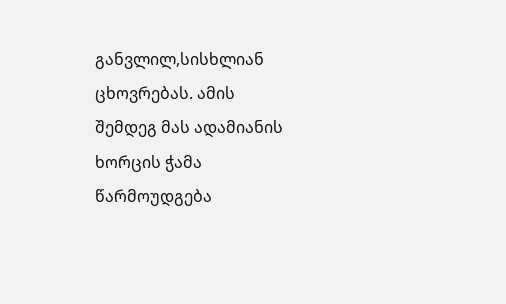განვლილ,სისხლიან ცხოვრებას. ამის შემდეგ მას ადამიანის ხორცის ჭამა წარმოუდგება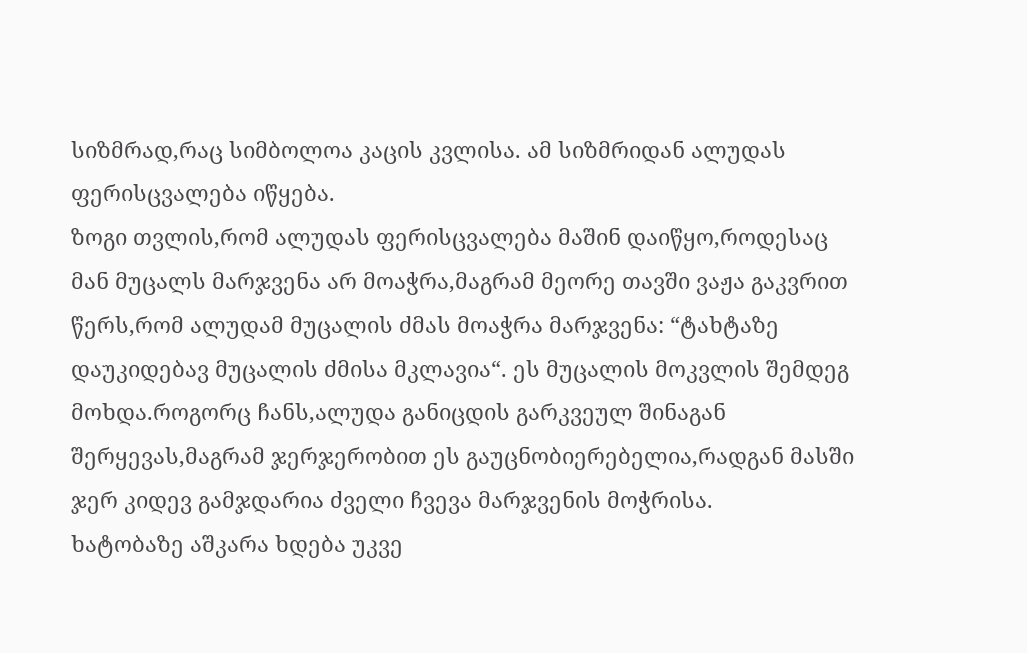სიზმრად,რაც სიმბოლოა კაცის კვლისა. ამ სიზმრიდან ალუდას ფერისცვალება იწყება.
ზოგი თვლის,რომ ალუდას ფერისცვალება მაშინ დაიწყო,როდესაც მან მუცალს მარჯვენა არ მოაჭრა,მაგრამ მეორე თავში ვაჟა გაკვრით წერს,რომ ალუდამ მუცალის ძმას მოაჭრა მარჯვენა: “ტახტაზე დაუკიდებავ მუცალის ძმისა მკლავია“. ეს მუცალის მოკვლის შემდეგ მოხდა.როგორც ჩანს,ალუდა განიცდის გარკვეულ შინაგან შერყევას,მაგრამ ჯერჯერობით ეს გაუცნობიერებელია,რადგან მასში ჯერ კიდევ გამჯდარია ძველი ჩვევა მარჯვენის მოჭრისა.
ხატობაზე აშკარა ხდება უკვე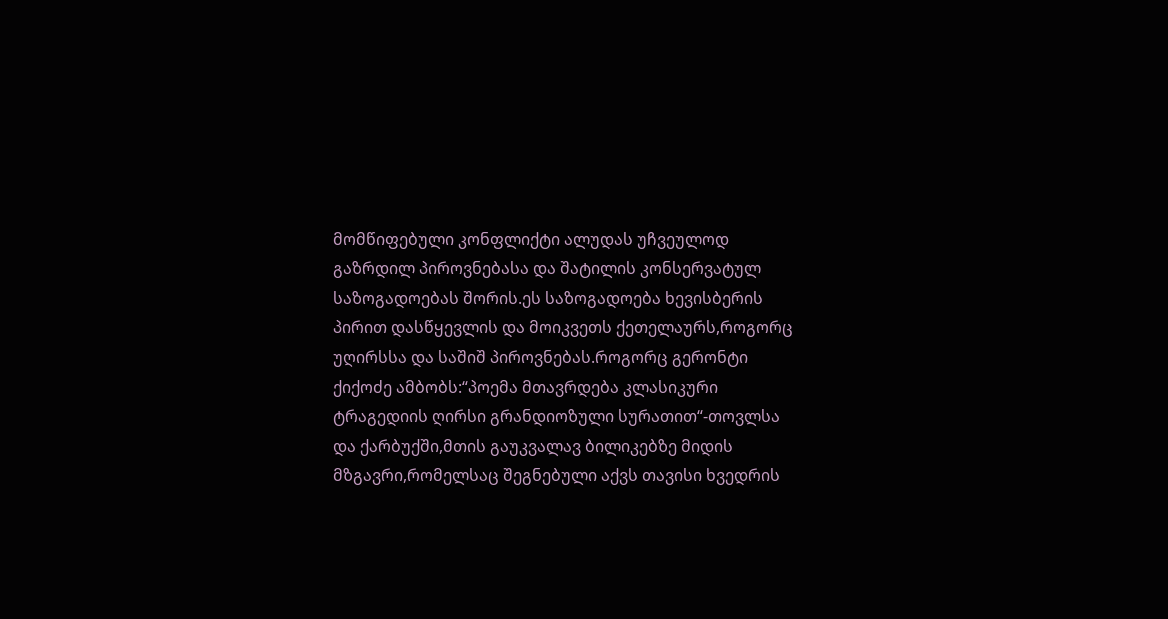მომწიფებული კონფლიქტი ალუდას უჩვეულოდ გაზრდილ პიროვნებასა და შატილის კონსერვატულ საზოგადოებას შორის.ეს საზოგადოება ხევისბერის პირით დასწყევლის და მოიკვეთს ქეთელაურს,როგორც უღირსსა და საშიშ პიროვნებას.როგორც გერონტი ქიქოძე ამბობს:“პოემა მთავრდება კლასიკური ტრაგედიის ღირსი გრანდიოზული სურათით“-თოვლსა და ქარბუქში,მთის გაუკვალავ ბილიკებზე მიდის მზგავრი,რომელსაც შეგნებული აქვს თავისი ხვედრის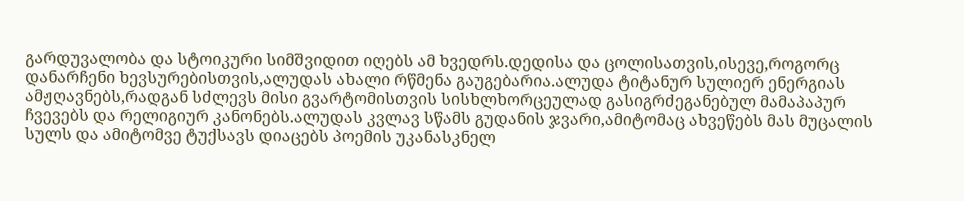გარდუვალობა და სტოიკური სიმშვიდით იღებს ამ ხვედრს.დედისა და ცოლისათვის,ისევე,როგორც დანარჩენი ხევსურებისთვის,ალუდას ახალი რწმენა გაუგებარია.ალუდა ტიტანურ სულიერ ენერგიას ამჟღავნებს,რადგან სძლევს მისი გვარტომისთვის სისხლხორცეულად გასიგრძეგანებულ მამაპაპურ ჩვევებს და რელიგიურ კანონებს.ალუდას კვლავ სწამს გუდანის ჯვარი,ამიტომაც ახვეწებს მას მუცალის სულს და ამიტომვე ტუქსავს დიაცებს პოემის უკანასკნელ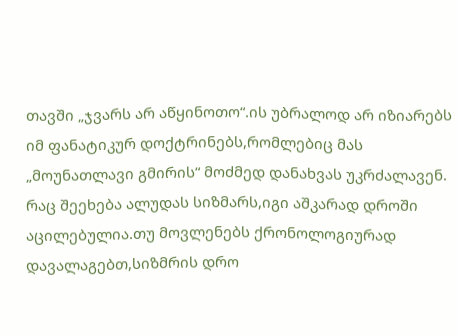თავში „ჯვარს არ აწყინოთო“.ის უბრალოდ არ იზიარებს იმ ფანატიკურ დოქტრინებს,რომლებიც მას „მოუნათლავი გმირის“ მოძმედ დანახვას უკრძალავენ.
რაც შეეხება ალუდას სიზმარს,იგი აშკარად დროში აცილებულია.თუ მოვლენებს ქრონოლოგიურად დავალაგებთ,სიზმრის დრო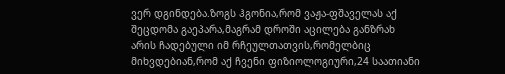ვერ დგინდება.ზოგს ჰგონია,რომ ვაჟა-ფშაველას აქ შეცდომა გაეპარა,მაგრამ დროში აცილება განზრახ არის ჩადებული იმ რჩეულთათვის,რომელბიც მიხვდებიან,რომ აქ ჩვენი ფიზიოლოგიური,24 საათიანი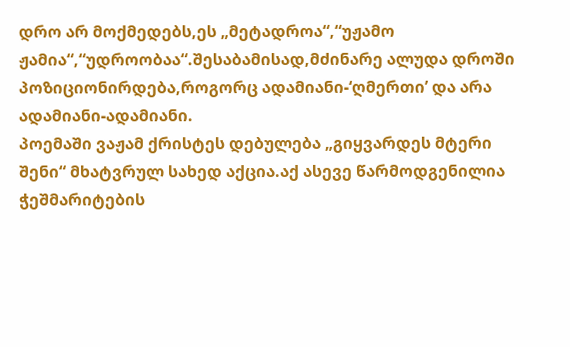დრო არ მოქმედებს,ეს „მეტადროა“,“უჟამო ჟამია“,“უდროობაა“.შესაბამისად,მძინარე ალუდა დროში პოზიციონირდება,როგორც ადამიანი-‘ღმერთი’ და არა ადამიანი-ადამიანი.
პოემაში ვაჟამ ქრისტეს დებულება „გიყვარდეს მტერი შენი“ მხატვრულ სახედ აქცია.აქ ასევე წარმოდგენილია ჭეშმარიტების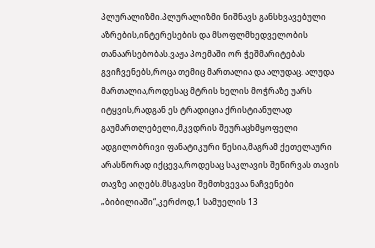პლურალიზმი.პლურალიზმი ნიშნავს განსხვავებული აზრების,ინტერესების და მსოფლმხედველობის თანაარსებობას.ვაჟა პოემაში ორ ჭეშმარიტებას გვიჩვენებს,როცა თემიც მართალია და ალუდაც. ალუდა მართალია,როდესაც მტრის ხელის მოჭრაზე უარს იტყვის,რადგან ეს ტრადიცია ქრისტიანულად გაუმართლებელი,მკვდრის შეურაცხმყოფელი ადგილობრივი ფანატიკური წესია,მაგრამ ქეთელაური არასწორად იქცევა,როდესაც საკლავის შეწირვას თავის თავზე აიღებს.მსგავსი შემთხვევაა ნაჩვენები „ბიბილიაში“,კერძოდ,1 სამუელის 13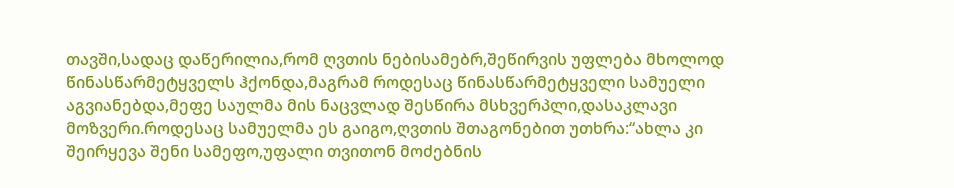თავში,სადაც დაწერილია,რომ ღვთის ნებისამებრ,შეწირვის უფლება მხოლოდ წინასწარმეტყველს ჰქონდა,მაგრამ როდესაც წინასწარმეტყველი სამუელი აგვიანებდა,მეფე საულმა მის ნაცვლად შესწირა მსხვერპლი,დასაკლავი მოზვერი.როდესაც სამუელმა ეს გაიგო,ღვთის შთაგონებით უთხრა:“ახლა კი შეირყევა შენი სამეფო,უფალი თვითონ მოძებნის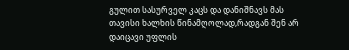გულით სასურველ კაცს და დანიშნავს მას თავისი ხალხის წინამღოლად,რადგან შენ არ დაიცავი უფლის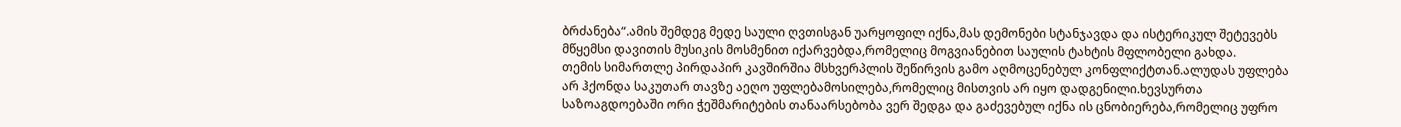ბრძანება“.ამის შემდეგ მედე საული ღვთისგან უარყოფილ იქნა,მას დემონები სტანჯავდა და ისტერიკულ შეტევებს მწყემსი დავითის მუსიკის მოსმენით იქარვებდა,რომელიც მოგვიანებით საულის ტახტის მფლობელი გახდა.
თემის სიმართლე პირდაპირ კავშირშია მსხვერპლის შეწირვის გამო აღმოცენებულ კონფლიქტთან.ალუდას უფლება არ ჰქონდა საკუთარ თავზე აეღო უფლებამოსილება,რომელიც მისთვის არ იყო დადგენილი.ხევსურთა საზოაგდოებაში ორი ჭეშმარიტების თანაარსებობა ვერ შედგა და გაძევებულ იქნა ის ცნობიერება,რომელიც უფრო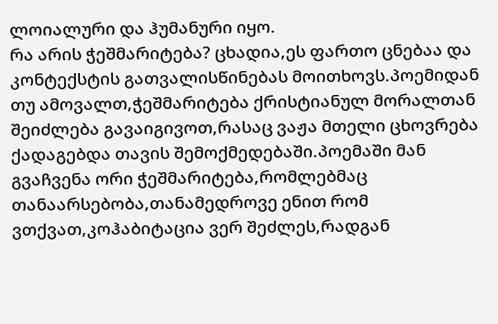ლოიალური და ჰუმანური იყო.
რა არის ჭეშმარიტება? ცხადია,ეს ფართო ცნებაა და კონტექსტის გათვალისწინებას მოითხოვს.პოემიდან თუ ამოვალთ,ჭეშმარიტება ქრისტიანულ მორალთან შეიძლება გავაიგივოთ,რასაც ვაჟა მთელი ცხოვრება ქადაგებდა თავის შემოქმედებაში.პოემაში მან გვაჩვენა ორი ჭეშმარიტება,რომლებმაც თანაარსებობა,თანამედროვე ენით რომ ვთქვათ,კოჰაბიტაცია ვერ შეძლეს,რადგან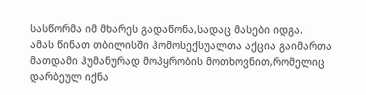სასწორმა იმ მხარეს გადაწონა,სადაც მასები იდგა.
ამას წინათ თბილისში ჰომოსექსუალთა აქცია გაიმართა მათდამი ჰუმანურად მოპყრობის მოთხოვნით,რომელიც დარბეულ იქნა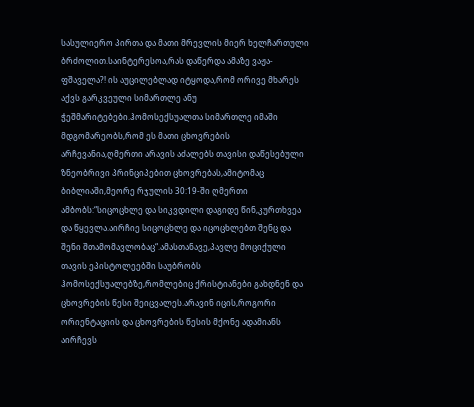სასულიერო პირთა და მათი მრევლის მიერ ხელჩართული ბრძოლით.საინტერესოა,რას დაწერდა ამაზე ვაჟა-ფშაველა?! ის აუცილებლად იტყოდა,რომ ორივე მხარეს აქვს გარკვეული სიმართლე ანუ ჭეშმარიტებები.ჰომოსექსუალთა სიმართლე იმაში მდგომარეობს,რომ ეს მათი ცხოვრების არჩევანია,ღმერთი არავის აძალებს თავისი დაწესებული ზნეობრივი პრინციპებით ცხოვრებას,ამიტომაც ბიბლიაში,მეორე რჯულის 30:19-ში ღმერთი ამბობს:“სიცოცხლე და სიკვდილი დაგიდე წინ,კურთხვეა და წყევლა.აირჩიე სიცოცხლე და იცოცხლებთ შენც და შენი შთამომავლობაც“.ამასთანავე,პავლე მოციქული თავის ეპისტოლეებში საუბრობს ჰომოსექსუალებზე,რომლებიც ქრისტიანები გახდნენ და ცხოვრების წესი შეიცვალეს.არავინ იცის,როგორი ორიენტაციის და ცხოვრების წესის მქონე ადამიანს აირჩევს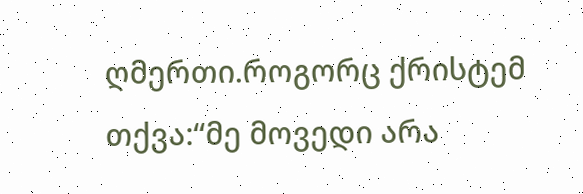ღმერთი.როგორც ქრისტემ თქვა:“მე მოვედი არა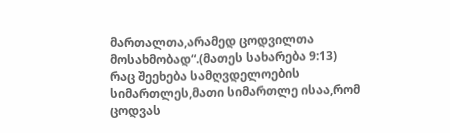მართალთა,არამედ ცოდვილთა მოსახმობად“.(მათეს სახარება 9:13)
რაც შეეხება სამღვდელოების სიმართლეს,მათი სიმართლე ისაა,რომ ცოდვას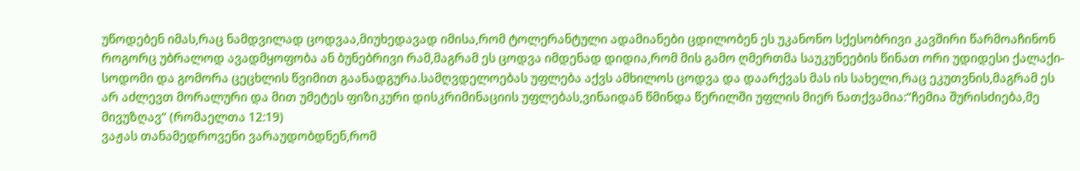უწოდებენ იმას,რაც ნამდვილად ცოდვაა,მიუხედავად იმისა,რომ ტოლერანტული ადამიანები ცდილობენ ეს უკანონო სქესობრივი კავშირი წარმოაჩინონ როგორც უბრალოდ ავადმყოფობა ან ბუნებრივი რამ,მაგრამ ეს ცოდვა იმდენად დიდია,რომ მის გამო ღმერთმა საუკუნეების წინათ ორი უდიდესი ქალაქი-სოდომი და გომორა ცეცხლის წვიმით გაანადგურა.სამღვდელოებას უფლება აქვს ამხილოს ცოდვა და დაარქვას მას ის სახელი,რაც ეკუთვნის,მაგრამ ეს არ აძლევთ მორალური და მით უმეტეს ფიზიკური დისკრიმინაციის უფლებას,ვინაიდან წმინდა წერილში უფლის მიერ ნათქვამია:“ჩემია შურისძიება,მე მივუზღავ“ (რომაელთა 12:19)
ვაჟას თანამედროვენი ვარაუდობდნენ,რომ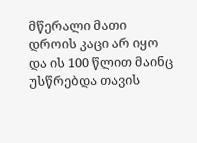მწერალი მათი დროის კაცი არ იყო და ის 100 წლით მაინც უსწრებდა თავის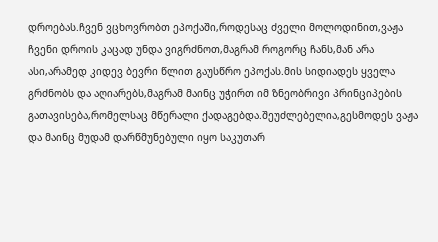დროებას.ჩვენ ვცხოვრობთ ეპოქაში,როდესაც ძველი მოლოდინით,ვაჟა ჩვენი დროის კაცად უნდა ვიგრძნოთ,მაგრამ როგორც ჩანს,მან არა ასი,არამედ კიდევ ბევრი წლით გაუსწრო ეპოქას.მის სიდიადეს ყველა გრძნობს და აღიარებს,მაგრამ მაინც უჭირთ იმ ზნეობრივი პრინციპების გათავისება,რომელსაც მწერალი ქადაგებდა.შეუძლებელია,გესმოდეს ვაჟა და მაინც მუდამ დარწმუნებული იყო საკუთარ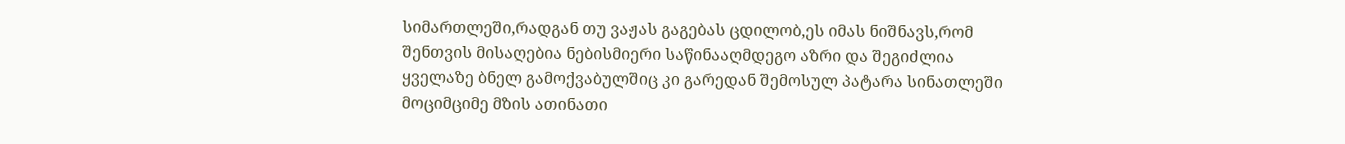სიმართლეში,რადგან თუ ვაჟას გაგებას ცდილობ,ეს იმას ნიშნავს,რომ შენთვის მისაღებია ნებისმიერი საწინააღმდეგო აზრი და შეგიძლია ყველაზე ბნელ გამოქვაბულშიც კი გარედან შემოსულ პატარა სინათლეში მოციმციმე მზის ათინათი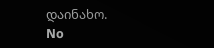დაინახო.
No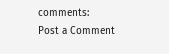comments:
Post a Comment